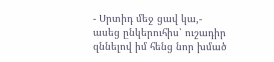- Սրտիդ մեջ ցավ կա,- ասեց ընկերուհիս՝ ուշադիր զննելով իմ հենց նոր խմած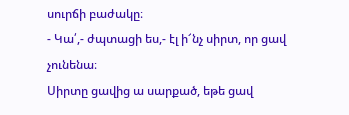սուրճի բաժակը։
- Կա՛,- ժպտացի ես,- էլ ի՜նչ սիրտ, որ ցավ չունենա։
Սիրտը ցավից ա սարքած, եթե ցավ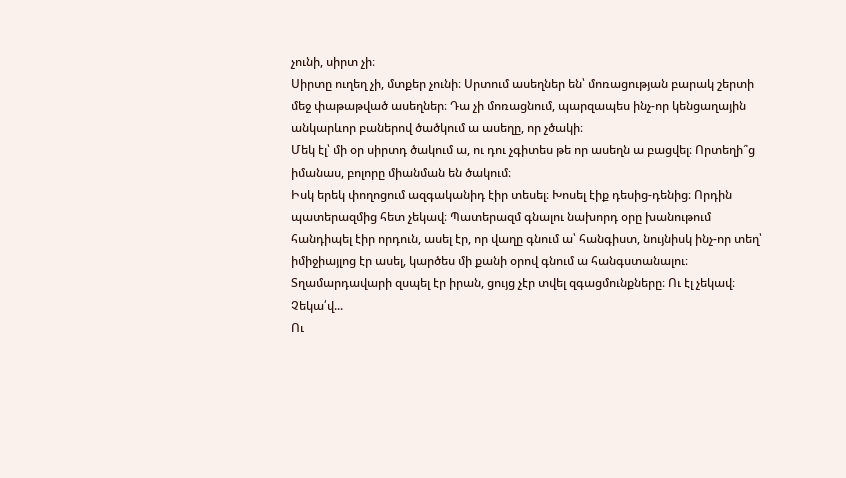չունի, սիրտ չի։
Սիրտը ուղեղ չի, մտքեր չունի։ Սրտում ասեղներ են՝ մոռացության բարակ շերտի մեջ փաթաթված ասեղներ։ Դա չի մոռացնում, պարզապես ինչ-որ կենցաղային անկարևոր բաներով ծածկում ա ասեղը, որ չծակի։
Մեկ էլ՝ մի օր սիրտդ ծակում ա, ու դու չգիտես թե որ ասեղն ա բացվել։ Որտեղի՞ց իմանաս, բոլորը միանման են ծակում։
Իսկ երեկ փողոցում ազգականիդ էիր տեսել։ Խոսել էիք դեսից-դենից։ Որդին պատերազմից հետ չեկավ։ Պատերազմ գնալու նախորդ օրը խանութում հանդիպել էիր որդուն, ասել էր, որ վաղը գնում ա՝ հանգիստ, նույնիսկ ինչ-որ տեղ՝ իմիջիայլոց էր ասել, կարծես մի քանի օրով գնում ա հանգստանալու։ Տղամարդավարի զսպել էր իրան, ցույց չէր տվել զգացմունքները։ Ու էլ չեկավ։ Չեկա՛վ...
Ու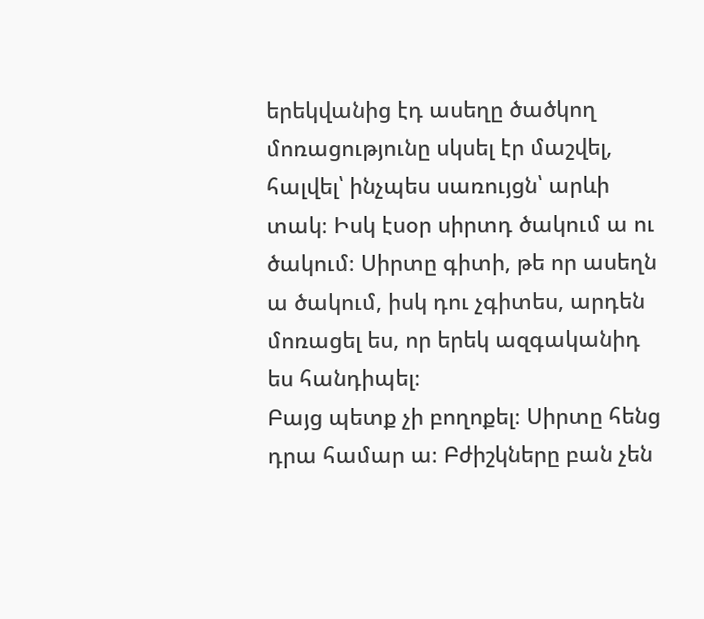երեկվանից էդ ասեղը ծածկող մոռացությունը սկսել էր մաշվել, հալվել՝ ինչպես սառույցն՝ արևի տակ։ Իսկ էսօր սիրտդ ծակում ա ու ծակում։ Սիրտը գիտի, թե որ ասեղն ա ծակում, իսկ դու չգիտես, արդեն մոռացել ես, որ երեկ ազգականիդ ես հանդիպել։
Բայց պետք չի բողոքել։ Սիրտը հենց դրա համար ա։ Բժիշկները բան չեն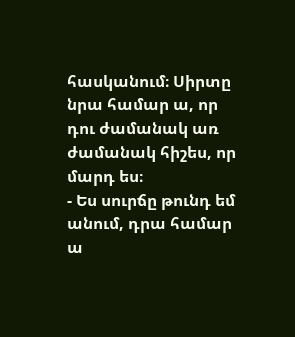հասկանում։ Սիրտը նրա համար ա, որ դու ժամանակ առ ժամանակ հիշես, որ մարդ ես։
- Ես սուրճը թունդ եմ անում, դրա համար ա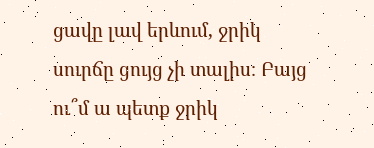ցավը լավ երևում, ջրիկ սուրճը ցույց չի տալիս։ Բայց ու՞մ ա պետք ջրիկ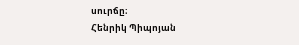սուրճը։
Հենրիկ Պիպոյան